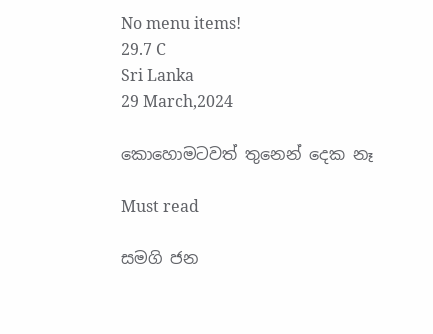No menu items!
29.7 C
Sri Lanka
29 March,2024

කොහොමටවත් තුනෙන් දෙක නෑ

Must read

සමගි ජන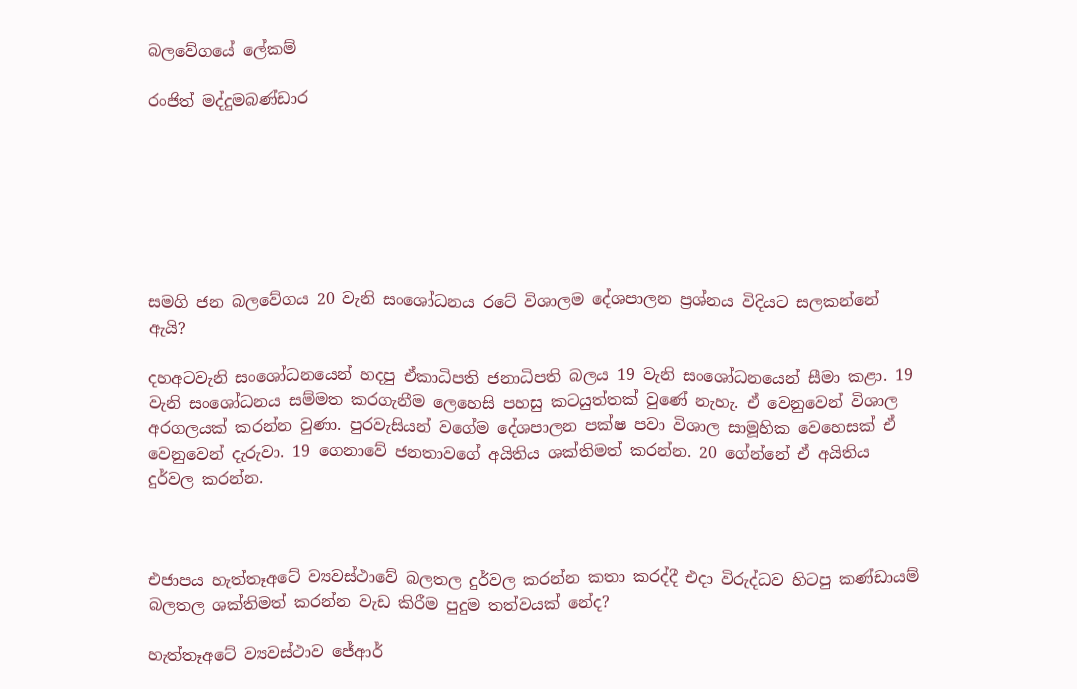බලවේගයේ ලේකම්

රංජිත් මද්දුමබණ්ඩාර







සමගි ජන බලවේගය 20 වැනි සංශෝධනය රටේ විශාලම දේශපාලන ප්‍රශ්නය විදියට සලකන්නේ ඇයි?

දහඅටවැනි සංශෝධනයෙන් හදපු ඒකාධිපති ජනාධිපති බලය 19 වැනි සංශෝධනයෙන් සීමා කළා. 19 වැනි සංශෝධනය සම්මත කරගැනීම ලෙහෙසි පහසු කටයුත්තක් වුණේ නැහැ. ඒ වෙනුවෙන් විශාල අරගලයක් කරන්න වුණා. පුරවැසියන් වගේම දේශපාලන පක්ෂ පවා විශාල සාමූහික වෙහෙසක් ඒ වෙනුවෙන් දැරුවා. 19 ගෙනාවේ ජනතාවගේ අයිතිය ශක්තිමත් කරන්න. 20 ගේන්නේ ඒ අයිතිය දුර්වල කරන්න.



එජාපය හැත්තෑඅටේ ව්‍යවස්ථාවේ බලතල දුර්වල කරන්න කතා කරද්දී එදා විරුද්ධව හිටපු කණ්ඩායම් බලතල ශක්තිමත් කරන්න වැඩ කිරීම පුදුම තත්වයක් නේද?

හැත්තෑඅටේ ව්‍යවස්ථාව ජේආර්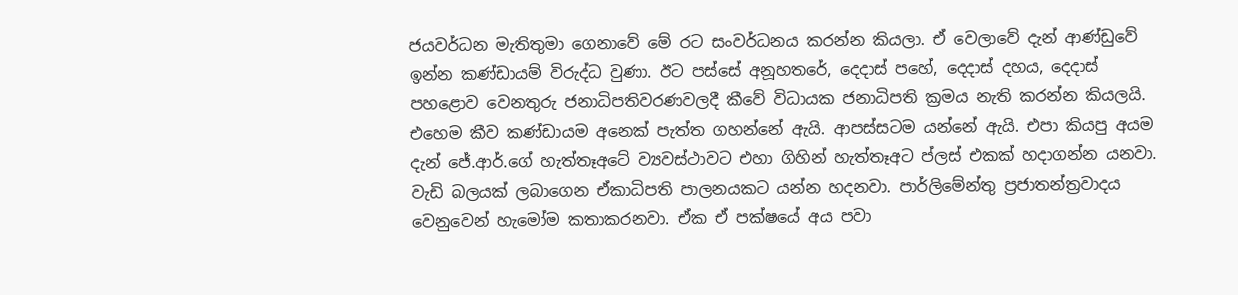ජයවර්ධන මැතිතුමා ගෙනාවේ මේ රට සංවර්ධනය කරන්න කියලා. ඒ වෙලාවේ දැන් ආණ්ඩුවේ ඉන්න කණ්ඩායම් විරුද්ධ වුණා. ඊට පස්සේ අනූහතරේ, දෙදාස් පහේ, දෙදාස් දහය, දෙදාස් පහළොව වෙනතුරු ජනාධිපතිවරණවලදී කීවේ විධායක ජනාධිපති ක්‍රමය නැති කරන්න කියලයි. එහෙම කීව කණ්ඩායම අනෙක් පැත්ත ගහන්නේ ඇයි. ආපස්සටම යන්නේ ඇයි. එපා කියපු අයම දැන් ජේ.ආර්.ගේ හැත්තෑඅටේ ව්‍යවස්ථාවට එහා ගිහින් හැත්තෑඅට ප්ලස් එකක් හදාගන්න යනවා. වැඩි බලයක් ලබාගෙන ඒකාධිපති පාලනයකට යන්න හදනවා. පාර්ලිමේන්තු ප්‍රජාතන්ත්‍රවාදය වෙනුවෙන් හැමෝම කතාකරනවා. ඒක ඒ පක්ෂයේ අය පවා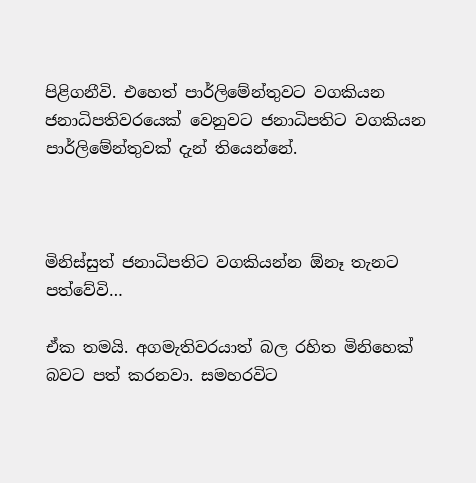පිළිගනීවි. එහෙත් පාර්ලිමේන්තුවට වගකියන ජනාධිපතිවරයෙක් වෙනුවට ජනාධිපතිට වගකියන පාර්ලිමේන්තුවක් දැන් තියෙන්නේ.



මිනිස්සුත් ජනාධිපතිට වගකියන්න ඕනෑ තැනට පත්වේවි…

ඒක තමයි. අගමැතිවරයාත් බල රහිත මිනිහෙක් බවට පත් කරනවා. සමහරවිට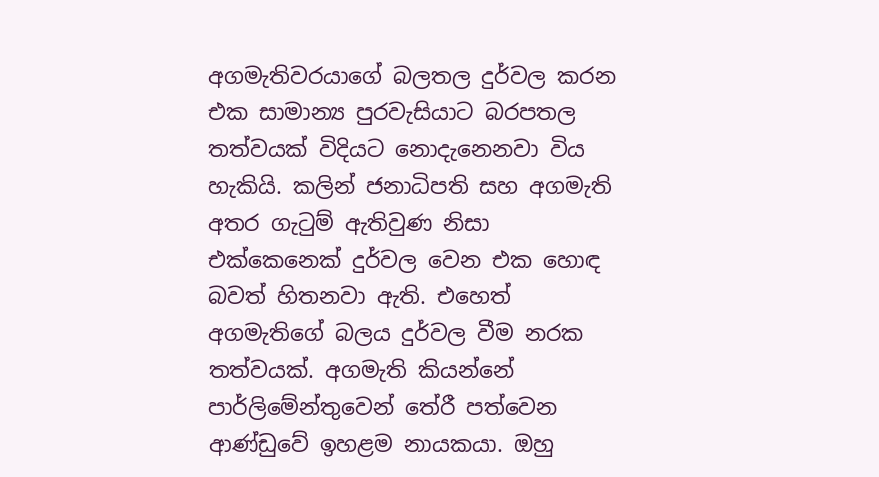අගමැතිවරයාගේ බලතල දුර්වල කරන එක සාමාන්‍ය පුරවැසියාට බරපතල තත්වයක් විදියට නොදැනෙනවා විය හැකියි. කලින් ජනාධිපති සහ අගමැති අතර ගැටුම් ඇතිවුණ නිසා එක්කෙනෙක් දුර්වල වෙන එක හොඳ බවත් හිතනවා ඇති. එහෙත් අගමැතිගේ බලය දුර්වල වීම නරක තත්වයක්. අගමැති කියන්නේ පාර්ලිමේන්තුවෙන් තේරී පත්වෙන ආණ්ඩුවේ ඉහළම නායකයා. ඔහු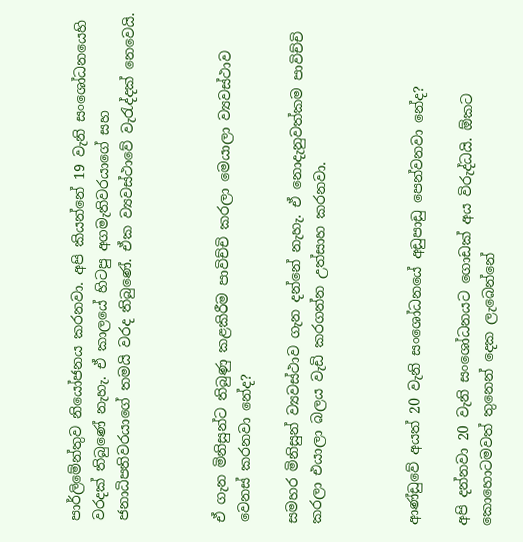පාර්ලිමේන්තුව නියෝජනය කරනවා. අපි කියන්නේ 19 වැනි සංශෝධනයෙහි වරදක් තිබුණේ නැහැ. ඒ කාලයේ හිටපු අගමැතිවරයාගේ සහ ජනාධිපතිවරයාගේ තමයි වරද තිබුණේ. ඒක ව්‍යවස්ථාවේ වැරැද්දක් නෙවෙයි.



ඒ ගැන මිනිසුන්ට තිබුණු කළකිරීම පාවිච්චි කරලා මෙයාලා ව්‍යවස්ථාව වෙනස් කරනවා නේද?

සමහර මිනිසුන් ව්‍යවස්ථාව ගැන දන්නේ නැහැ. ඒ නොදැනුවත්කම පාවිච්චි කරලා එයාලා බලය වැඩි කරගන්න උත්සාහ කරනවා.



ආණ්ඩුවේ අයත් 20 වැනි සංශෝධනයේ අඩුපාඩු පෙන්වනවා නේද?

අපි දන්නවා 20 වැනි සංශෝධනයට ගොඩක් අය විරුද්ධයි. ඕකට කොහොටමවත් තුනෙන් දෙක ලැබෙන්නේ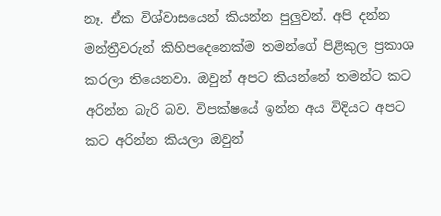නෑ. ඒක විශ්වාසයෙන් කියන්න පුලුවන්. අපි දන්න මන්ත්‍රීවරුන් කිහිපදෙනෙක්ම තමන්ගේ පිළිකුල ප්‍රකාශ කරලා තියෙනවා. ඔවුන් අපට කියන්නේ තමන්ට කට අරින්න බැරි බව. විපක්ෂයේ ඉන්න අය විදියට අපට කට අරින්න කියලා ඔවුන්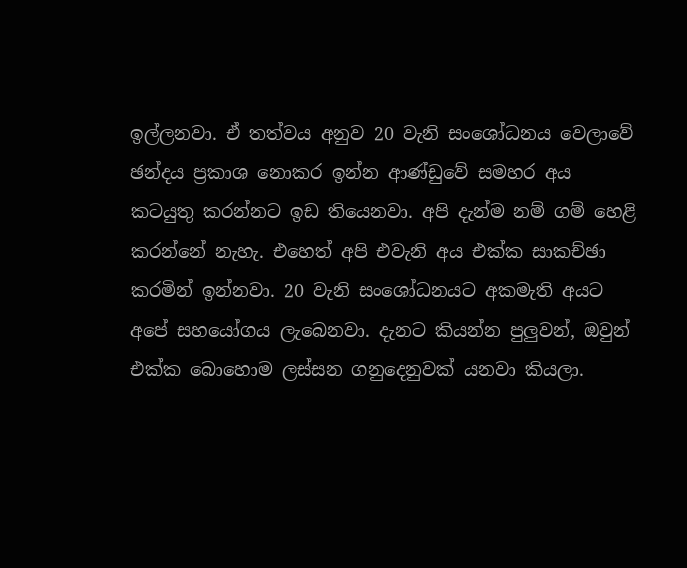ඉල්ලනවා. ඒ තත්වය අනුව 20 වැනි සංශෝධනය වෙලාවේ ඡන්දය ප්‍රකාශ නොකර ඉන්න ආණ්ඩුවේ සමහර අය කටයුතු කරන්නට ඉඩ තියෙනවා. අපි දැන්ම නම් ගම් හෙළි කරන්නේ නැහැ. එහෙත් අපි එවැනි අය එක්ක සාකච්ඡා කරමින් ඉන්නවා. 20 වැනි සංශෝධනයට අකමැති අයට අපේ සහයෝගය ලැබෙනවා. දැනට කියන්න පුලුවන්, ඔවුන් එක්ක බොහොම ලස්සන ගනුදෙනුවක් යනවා කියලා.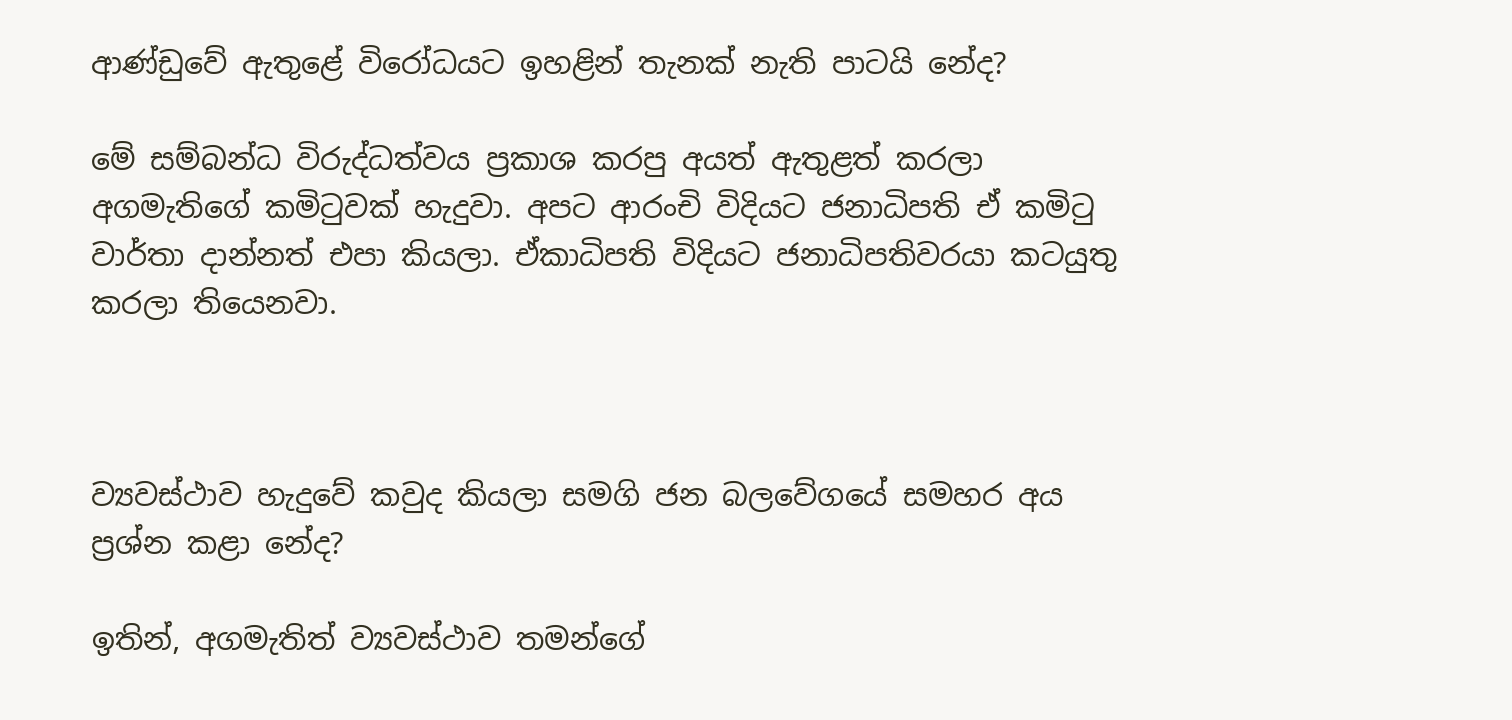ආණ්ඩුවේ ඇතුළේ විරෝධයට ඉහළින් තැනක් නැති පාටයි නේද?

මේ සම්බන්ධ විරුද්ධත්වය ප්‍රකාශ කරපු අයත් ඇතුළත් කරලා අගමැතිගේ කමිටුවක් හැදුවා. අපට ආරංචි විදියට ජනාධිපති ඒ කමිටු වාර්තා දාන්නත් එපා කියලා. ඒකාධිපති විදියට ජනාධිපතිවරයා කටයුතු කරලා තියෙනවා.



ව්‍යවස්ථාව හැදුවේ කවුද කියලා සමගි ජන බලවේගයේ සමහර අය ප්‍රශ්න කළා නේද?

ඉතින්, අගමැතිත් ව්‍යවස්ථාව තමන්ගේ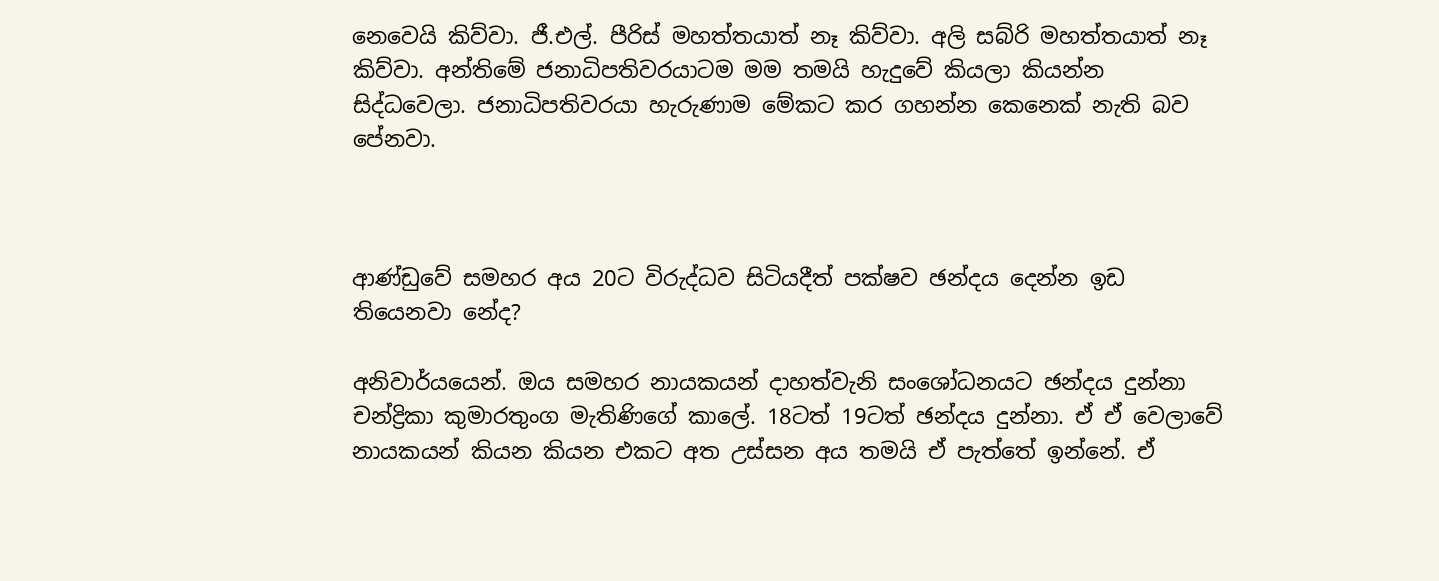නෙවෙයි කිව්වා. ජී.එල්. පීරිස් මහත්තයාත් නෑ කිව්වා. අලි සබ්රි මහත්තයාත් නෑ කිව්වා. අන්තිමේ ජනාධිපතිවරයාටම මම තමයි හැදුවේ කියලා කියන්න සිද්ධවෙලා. ජනාධිපතිවරයා හැරුණාම මේකට කර ගහන්න කෙනෙක් නැති බව පේනවා.



ආණ්ඩුවේ සමහර අය 20ට විරුද්ධව සිටියදීත් පක්ෂව ඡන්දය දෙන්න ඉඩ තියෙනවා නේද?

අනිවාර්යයෙන්. ඔය සමහර නායකයන් දාහත්වැනි සංශෝධනයට ඡන්දය දුන්නා චන්ද්‍රිකා කුමාරතුංග මැතිණිගේ කාලේ. 18ටත් 19ටත් ඡන්දය දුන්නා. ඒ ඒ වෙලාවේ නායකයන් කියන කියන එකට අත උස්සන අය තමයි ඒ පැත්තේ ඉන්නේ. ඒ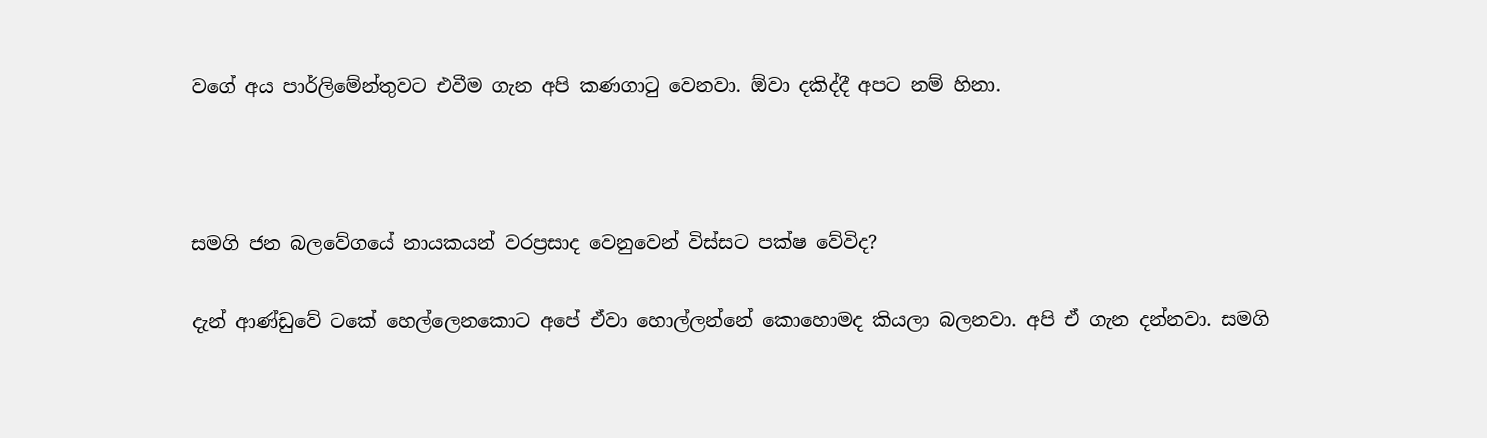වගේ අය පාර්ලිමේන්තුවට එවීම ගැන අපි කණගාටු වෙනවා. ඕවා දකිද්දී අපට නම් හිනා.



සමගි ජන බලවේගයේ නායකයන් වරප්‍රසාද වෙනුවෙන් විස්සට පක්ෂ වේවිද?

දැන් ආණ්ඩුවේ ටකේ හෙල්ලෙනකොට අපේ ඒවා හොල්ලන්නේ කොහොමද කියලා බලනවා. අපි ඒ ගැන දන්නවා. සමගි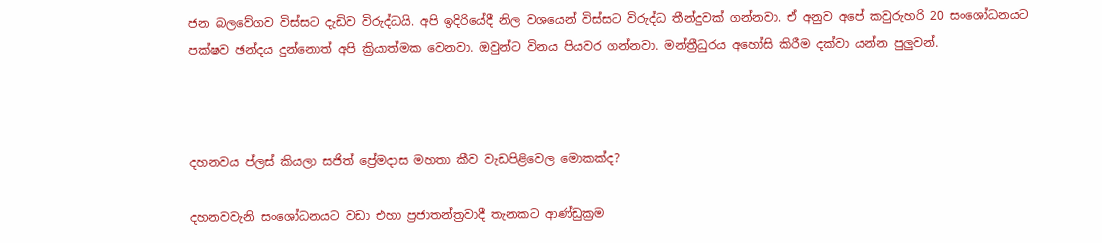ජන බලවේගව විස්සට දැඩිව විරුද්ධයි. අපි ඉදිරියේදී නිල වශයෙන් විස්සට විරුද්ධ තීන්දුවක් ගන්නවා. ඒ අනුව අපේ කවුරුහරි 20 සංශෝධනයට පක්ෂව ඡන්දය දුන්නොත් අපි ක්‍රියාත්මක වෙනවා. ඔවුන්ට විනය පියවර ගන්නවා. මන්ත්‍රීධුරය අහෝසි කිරීම දක්වා යන්න පුලුවන්.



දහනවය ප්ලස් කියලා සජිත් ප්‍රේමදාස මහතා කීව වැඩපිළිවෙල මොකක්ද?

දහනවවැනි සංශෝධනයට වඩා එහා ප්‍රජාතන්ත්‍රවාදී තැනකට ආණ්ඩුක්‍රම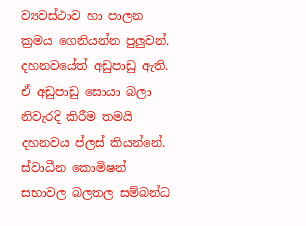ව්‍යවස්ථාව හා පාලන ක්‍රමය ගෙනියන්න පුලුවන්. දහනවයේත් අඩුපාඩු ඇති. ඒ අඩුපාඩු සොයා බලා නිවැරදි කිරීම තමයි දහනවය ප්ලස් කියන්නේ. ස්වාධීන කොමිෂන් සභාවල බලතල සම්බන්ධ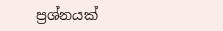ප්‍රශ්නයක්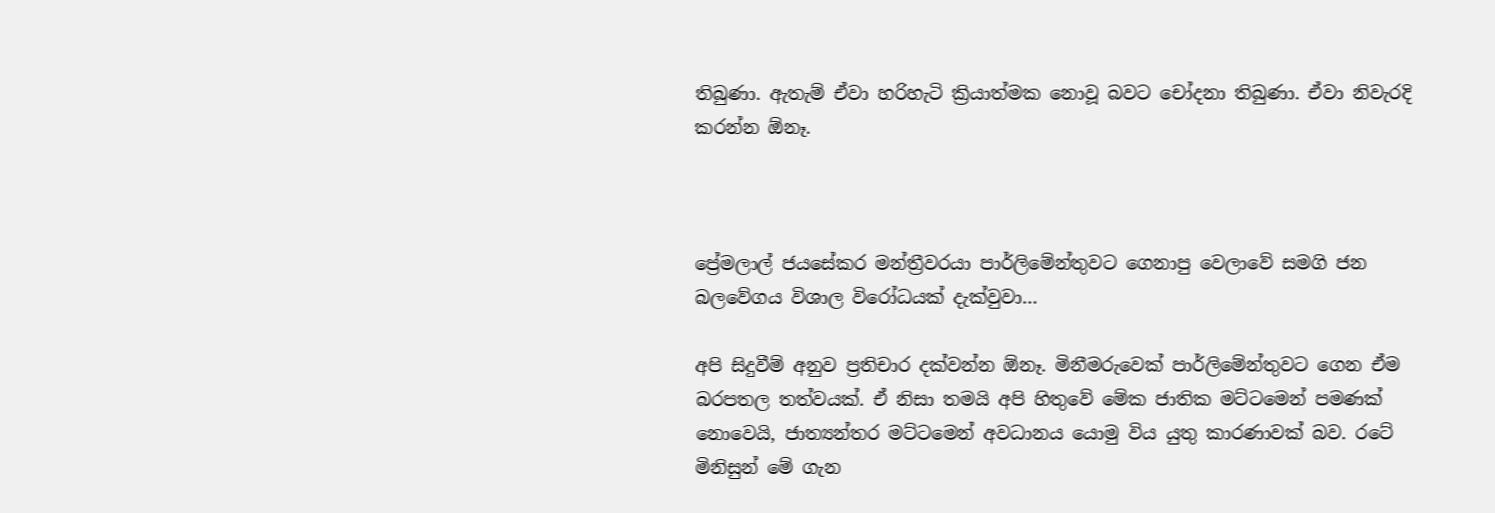තිබුණා. ඇතැම් ඒවා හරිහැටි ක්‍රියාත්මක නොවූ බවට චෝදනා තිබුණා. ඒවා නිවැරදි කරන්න ඕනෑ.



ප්‍රේමලාල් ජයසේකර මන්ත්‍රීවරයා පාර්ලිමේන්තුවට ගෙනාපු වෙලාවේ සමගි ජන බලවේගය විශාල විරෝධයක් දැක්වුවා…

අපි සිදුවීම් අනුව ප්‍රතිචාර දක්වන්න ඕනෑ. මිනීමරුවෙක් පාර්ලිමේන්තුවට ගෙන ඒම බරපතල තත්වයක්. ඒ නිසා තමයි අපි හිතුවේ මේක ජාතික මට්ටමෙන් පමණක් නොවෙයි, ජාත්‍යන්තර මට්ටමෙන් අවධානය යොමු විය යුතු කාරණාවක් බව. රටේ මිනිසුන් මේ ගැන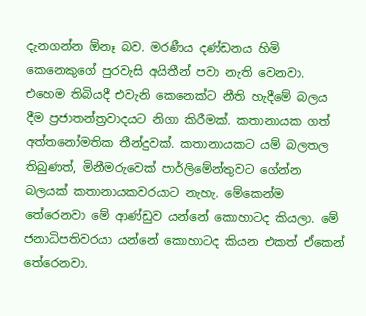දැනගන්න ඕනෑ බව. මරණීය දණ්ඩනය හිමි කෙනෙකුගේ පුරවැසි අයිතීන් පවා නැති වෙනවා. එහෙම තිබියදී එවැනි කෙනෙක්ට නීති හැදීමේ බලය දීම ප්‍රජාතන්ත්‍රවාදයට නිගා කිරීමක්. කතානායක ගත් අත්තනෝමතික තීන්දුවක්. කතානායකට යම් බලතල තිබුණත්, මිනීමරුවෙක් පාර්ලිමේන්තුවට ගේන්න බලයක් කතානායකවරයාට නැහැ. මේකෙන්ම තේරෙනවා මේ ආණ්ඩුව යන්නේ කොහාටද කියලා. මේ ජනාධිපතිවරයා යන්නේ කොහාටද කියන එකත් ඒකෙන් තේරෙනවා.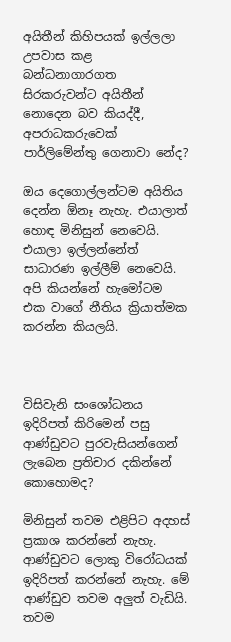අයිතීන් කිහිපයක් ඉල්ලලා උපවාස කළ බන්ධනාගාරගත සිරකරුවන්ට අයිතීන් නොදෙන බව කියද්දී, අපරාධකරුවෙක් පාර්ලිමේන්තු ගෙනාවා නේද?

ඔය දෙගොල්ලන්ටම අයිතිය දෙන්න ඕනෑ නැහැ. එයාලාත් හොඳ මිනිසුන් නෙවෙයි. එයාලා ඉල්ලන්නේත් සාධාරණ ඉල්ලීම් නෙවෙයි. අපි කියන්නේ හැමෝටම එක වාගේ නීතිය ක්‍රියාත්මක කරන්න කියලයි.



විසිවැනි සංශෝධනය ඉදිරිපත් කිරිමෙන් පසු ආණ්ඩුවට පුරවැසියන්ගෙන් ලැබෙන ප්‍රතිචාර දකින්නේ කොහොමද?

මිනිසුන් තවම එළිපිට අදහස් ප්‍රකාශ කරන්නේ නැහැ. ආණ්ඩුවට ලොකු විරෝධයක් ඉදිරිපත් කරන්නේ නැහැ. මේ ආණ්ඩුව තවම අලුත් වැඩියි. තවම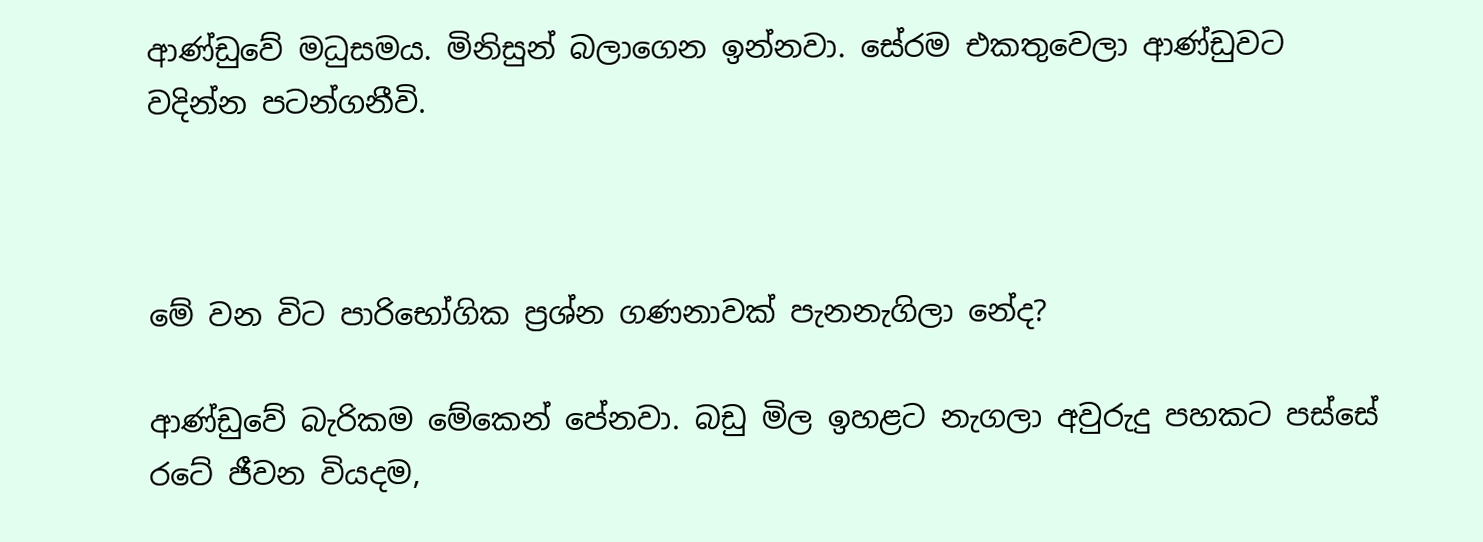ආණ්ඩුවේ මධුසමය. මිනිසුන් බලාගෙන ඉන්නවා. සේරම එකතුවෙලා ආණ්ඩුවට වදින්න පටන්ගනීවි.



මේ වන විට පාරිභෝගික ප්‍රශ්න ගණනාවක් පැනනැගිලා නේද?

ආණ්ඩුවේ බැරිකම මේකෙන් පේනවා. බඩු මිල ඉහළට නැගලා අවුරුදු පහකට පස්සේ රටේ ජීවන වියදම,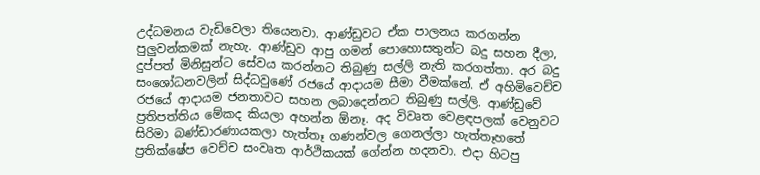උද්ධමනය වැඩිවෙලා තියෙනවා. ආණ්ඩුවට ඒක පාලනය කරගන්න පුලුවන්කමක් නැහැ. ආණ්ඩුව ආපු ගමන් පොහොසතුන්ට බදු සහන දීලා, දුප්පත් මිනිසුන්ට සේවය කරන්නට තිබුණු සල්ලි නැති කරගත්තා. අර බදු සංශෝධනවලින් සිද්ධවුණේ රජයේ ආදායම සීමා වීමක්නේ. ඒ අහිමිවෙච්ච රජයේ ආදායම ජනතාවට සහන ලබාදෙන්නට තිබුණු සල්ලි. ආණ්ඩුවේ ප්‍රතිපත්තිය මේකද කියලා අහන්න ඕනෑ. අද විවෘත වෙළඳපලක් වෙනුවට සිරිමා බණ්ඩාරණායකලා හැත්තෑ ගණන්වල ගෙනල්ලා හැත්තෑහතේ ප්‍රතික්ෂේප වෙච්ච සංවෘත ආර්ථිකයක් ගේන්න හදනවා. එදා හිටපු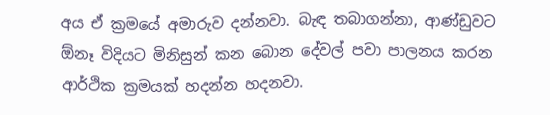අය ඒ ක්‍රමයේ අමාරුව දන්නවා. බැඳ තබාගන්නා, ආණ්ඩුවට ඕනෑ විදියට මිනිසුන් කන බොන දේවල් පවා පාලනය කරන ආර්ථික ක්‍රමයක් හදන්න හදනවා.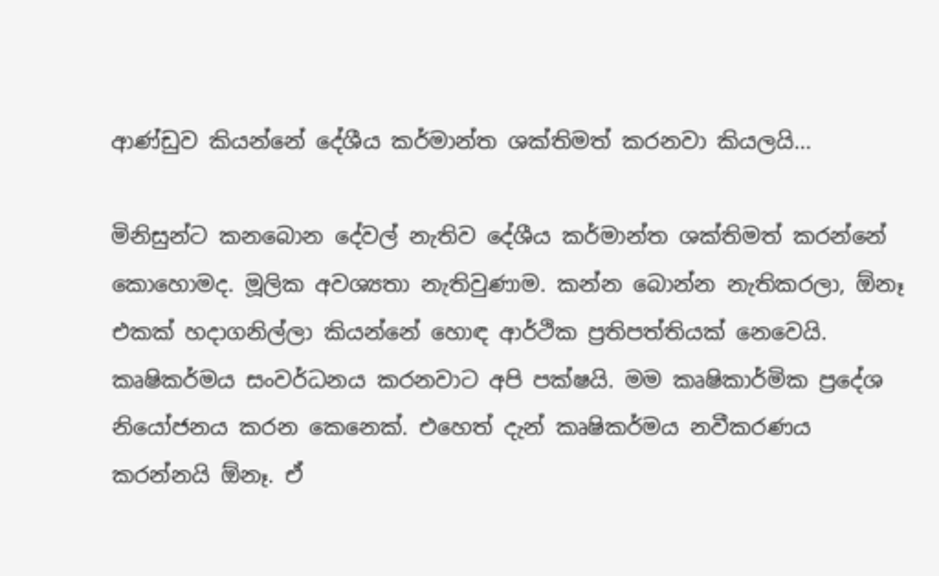ආණ්ඩුව කියන්නේ දේශීය කර්මාන්ත ශක්තිමත් කරනවා කියලයි…

මිනිසුන්ට කනබොන දේවල් නැතිව දේශීය කර්මාන්ත ශක්තිමත් කරන්නේ කොහොමද. මූලික අවශ්‍යතා නැතිවුණාම. කන්න බොන්න නැතිකරලා, ඕනෑ එකක් හදාගනිල්ලා කියන්නේ හොඳ ආර්ථික ප්‍රතිපත්තියක් නෙවෙයි. කෘෂිකර්මය සංවර්ධනය කරනවාට අපි පක්ෂයි. මම කෘෂිකාර්මික ප්‍රදේශ නියෝජනය කරන කෙනෙක්. එහෙත් දැන් කෘෂිකර්මය නවීකරණය කරන්නයි ඕනෑ. ඒ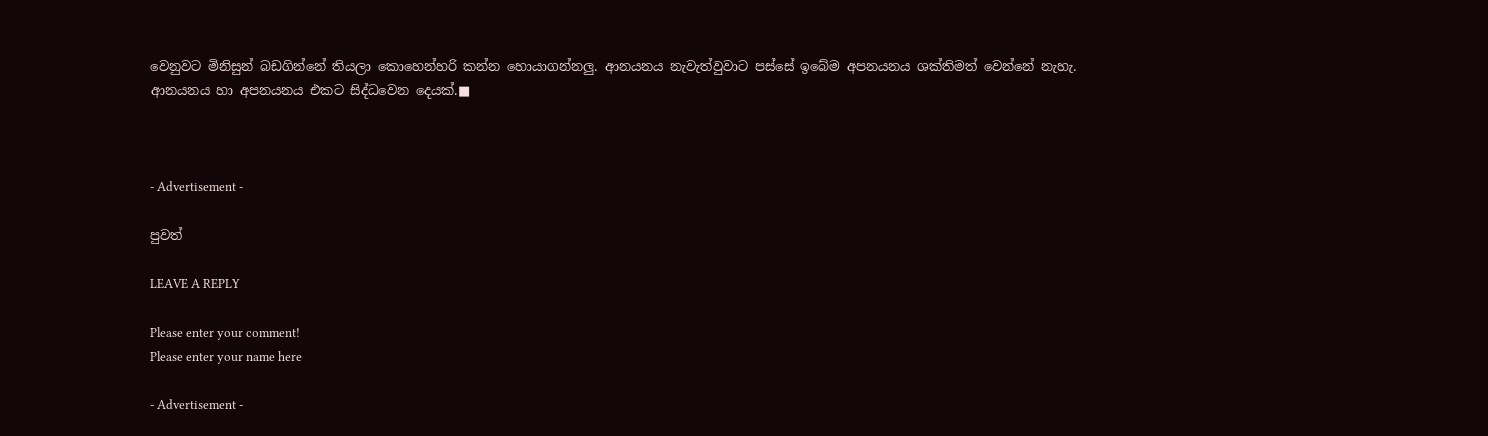වෙනුවට මිනිසුන් බඩගින්නේ තියලා කොහෙන්හරි කන්න හොයාගන්නලු. ආනයනය නැවැත්වුවාට පස්සේ ඉබේම අපනයනය ශක්තිමත් වෙන්නේ නැහැ. ආනයනය හා අපනයනය එකට සිද්ධවෙන දෙයක්.■



- Advertisement -

පුවත්

LEAVE A REPLY

Please enter your comment!
Please enter your name here

- Advertisement -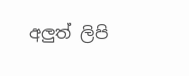අලුත් ලිපි